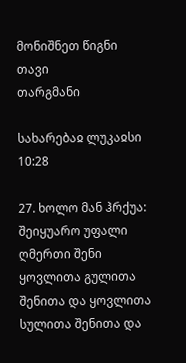მონიშნეთ წიგნი
თავი
თარგმანი

სახარებაჲ ლუკაჲსი 10:28

27. ხოლო მან ჰრქუა: შეიყუარო უფალი ღმერთი შენი ყოვლითა გულითა შენითა და ყოვლითა სულითა შენითა და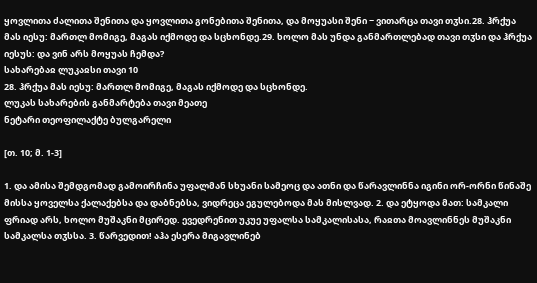ყოვლითა ძალითა შენითა და ყოვლითა გონებითა შენითა, და მოყუასი შენი − ვითარცა თავი თჳსი.28. ჰრქუა მას იესუ: მართლ მომიგე, მაგას იქმოდე და სცხონდე.29. ხოლო მას უნდა განმართლებად თავი თჳსი და ჰრქუა იესუს: და ვინ არს მოყუას ჩემდა?
სახარებაჲ ლუკაჲსი თავი 10
28. ჰრქუა მას იესუ: მართლ მომიგე, მაგას იქმოდე და სცხონდე.
ლუკას სახარების განმარტება თავი მეათე
ნეტარი თეოფილაქტე ბულგარელი

[თ. 10; მ. 1-3]

1. და ამისა შემდგომად გამოირჩინა უფალმან სხუანი სამეოც და ათნი და წარავლინნა იგინი ორ-ორნი წინაშე მისსა ყოველსა ქალაქებსა და დაბნებსა, ვიდრეცა ეგულებოდა მას მისლვად. 2. და ეტყოდა მათ: სამკალი ფრიად არს, ხოლო მუშაკნი მცირედ. ევედრენით უკუე უფალსა სამკალისასა, რაჲთა მოავლინნეს მუშაკნი სამკალსა თჳსსა. 3. წარვედით! აჰა ესერა მიგავლინებ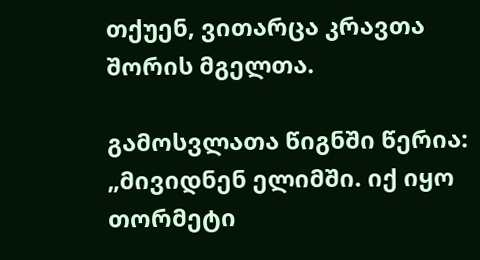თქუენ, ვითარცა კრავთა შორის მგელთა.

გამოსვლათა წიგნში წერია: „მივიდნენ ელიმში. იქ იყო თორმეტი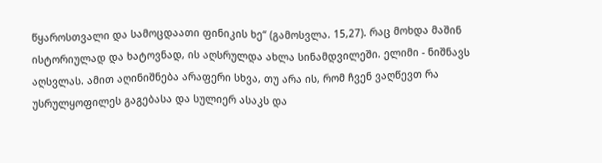წყაროსთვალი და სამოცდაათი ფინიკის ხე“ (გამოსვლა. 15,27). რაც მოხდა მაშინ ისტორიულად და ხატოვნად, ის აღსრულდა ახლა სინამდვილეში. ელიმი - ნიშნავს აღსვლას. ამით აღინიშნება არაფერი სხვა, თუ არა ის, რომ ჩვენ ვაღწევთ რა უსრულყოფილეს გაგებასა და სულიერ ასაკს და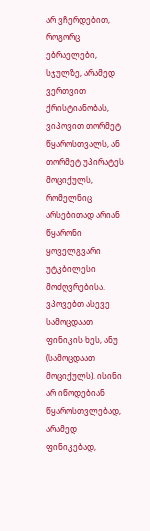არ ვჩერდებით, როგორც ებრაელები, სჯულზე, არამედ ვერთვით ქრისტიანობას, ვიპოვით თორმეტ წყაროსთვალს, ან თორმეტ უპირატეს მოციქულს, რომელნიც არსებითად არიან წყარონი ყოველგვარი უტკბილესი მოძღვრებისა. ვპოვებთ ასევე სამოცდაათ ფინიკის ხეს, ანუ (სამოცდაათ მოციქულს). ისინი არ იწოდებიან წყაროსთვლებად, არამედ ფინიკებად,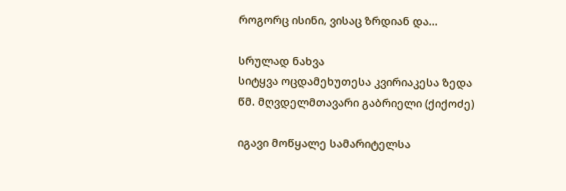როგორც ისინი, ვისაც ზრდიან და...

სრულად ნახვა
სიტყვა ოცდამეხუთესა კვირიაკესა ზედა
წმ. მღვდელმთავარი გაბრიელი (ქიქოძე)

იგავი მოწყალე სამარიტელსა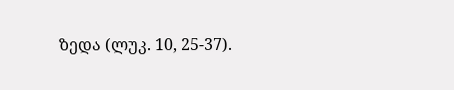ზედა (ლუკ. 10, 25-37).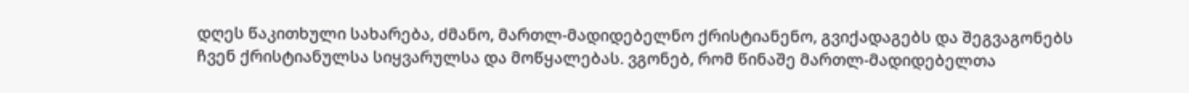დღეს წაკითხული სახარება, ძმანო, მართლ-მადიდებელნო ქრისტიანენო, გვიქადაგებს და შეგვაგონებს ჩვენ ქრისტიანულსა სიყვარულსა და მოწყალებას. ვგონებ, რომ წინაშე მართლ-მადიდებელთა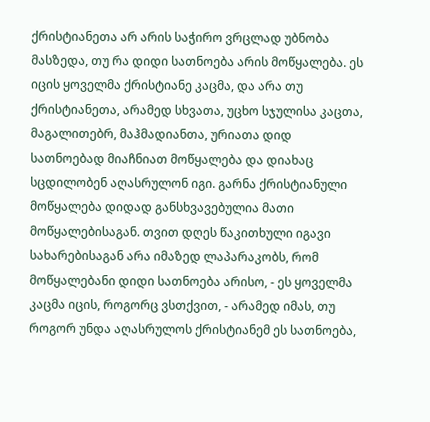ქრისტიანეთა არ არის საჭირო ვრცლად უბნობა მასზედა, თუ რა დიდი სათნოება არის მოწყალება. ეს იცის ყოველმა ქრისტიანე კაცმა, და არა თუ ქრისტიანეთა, არამედ სხვათა, უცხო სჯულისა კაცთა, მაგალითებრ, მაჰმადიანთა, ურიათა დიდ სათნოებად მიაჩნიათ მოწყალება და დიახაც სცდილობენ აღასრულონ იგი. გარნა ქრისტიანული მოწყალება დიდად განსხვავებულია მათი მოწყალებისაგან. თვით დღეს წაკითხული იგავი სახარებისაგან არა იმაზედ ლაპარაკობს, რომ მოწყალებანი დიდი სათნოება არისო, - ეს ყოველმა კაცმა იცის, როგორც ვსთქვით, - არამედ იმას, თუ როგორ უნდა აღასრულოს ქრისტიანემ ეს სათნოება,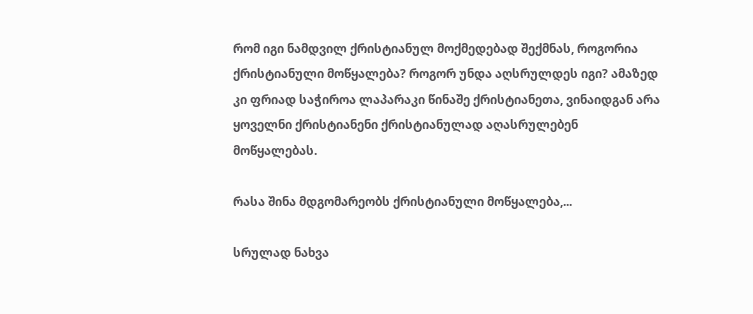რომ იგი ნამდვილ ქრისტიანულ მოქმედებად შექმნას, როგორია ქრისტიანული მოწყალება? როგორ უნდა აღსრულდეს იგი? ამაზედ კი ფრიად საჭიროა ლაპარაკი წინაშე ქრისტიანეთა, ვინაიდგან არა ყოველნი ქრისტიანენი ქრისტიანულად აღასრულებენ მოწყალებას.

რასა შინა მდგომარეობს ქრისტიანული მოწყალება,...

სრულად ნახვა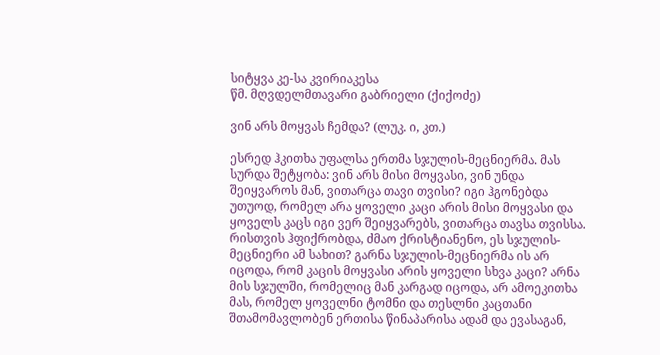სიტყვა კე-სა კვირიაკესა
წმ. მღვდელმთავარი გაბრიელი (ქიქოძე)

ვინ არს მოყვას ჩემდა? (ლუკ. ი, კთ.)

ესრედ ჰკითხა უფალსა ერთმა სჯულის-მეცნიერმა. მას სურდა შეტყობა: ვინ არს მისი მოყვასი, ვინ უნდა შეიყვაროს მან, ვითარცა თავი თვისი? იგი ჰგონებდა უთუოდ, რომელ არა ყოველი კაცი არის მისი მოყვასი და ყოველს კაცს იგი ვერ შეიყვარებს, ვითარცა თავსა თვისსა. რისთვის ჰფიქრობდა, ძმაო ქრისტიანენო, ეს სჯულის-მეცნიერი ამ სახით? გარნა სჯულის-მეცნიერმა ის არ იცოდა, რომ კაცის მოყვასი არის ყოველი სხვა კაცი? არნა მის სჯულში, რომელიც მან კარგად იცოდა, არ ამოეკითხა მას, რომელ ყოველნი ტომნი და თესლნი კაცთანი შთამომავლობენ ერთისა წინაპარისა ადამ და ევასაგან,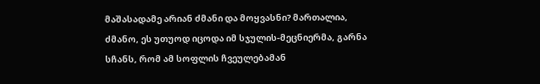მაშასადამე არიან ძმანი და მოყვასნი? მართალია, ძმანო, ეს უთუოდ იცოდა იმ სჯულის-მეცნიერმა, გარნა სჩანს, რომ ამ სოფლის ჩვეულებამან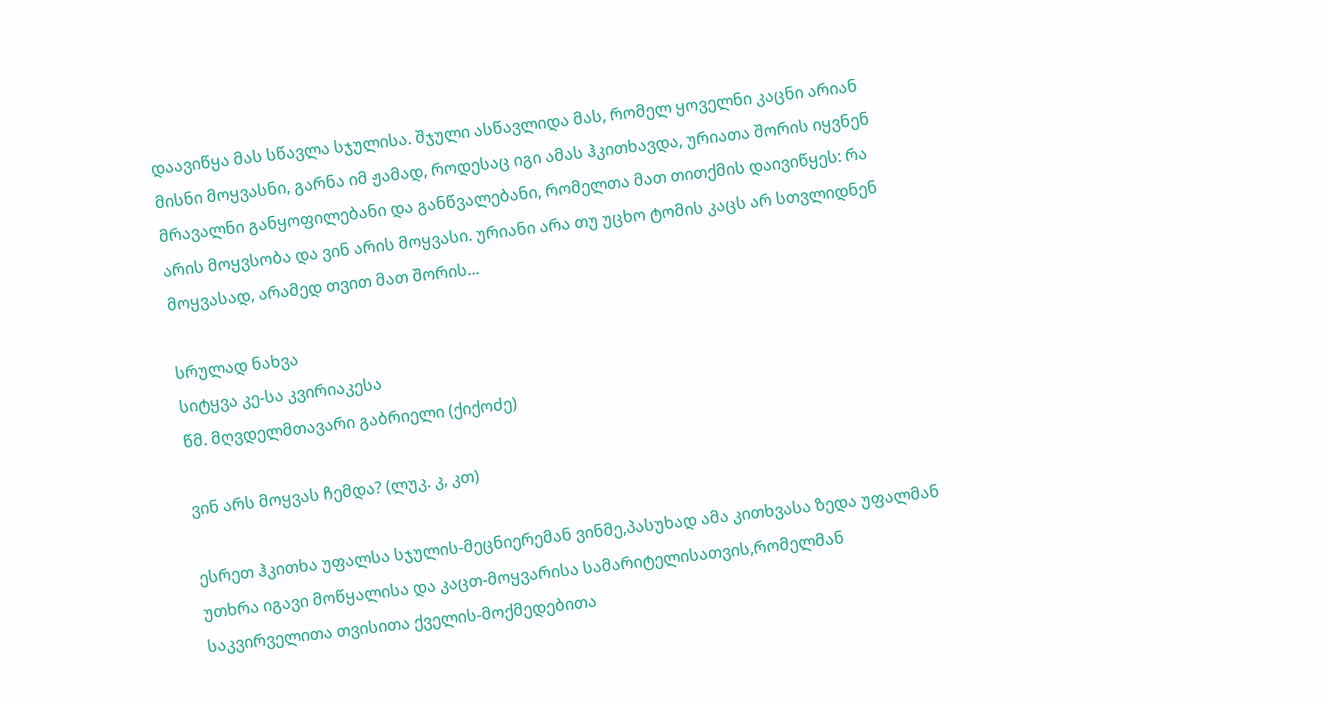დაავიწყა მას სწავლა სჯულისა. შჯული ასწავლიდა მას, რომელ ყოველნი კაცნი არიან მისნი მოყვასნი, გარნა იმ ჟამად, როდესაც იგი ამას ჰკითხავდა, ურიათა შორის იყვნენ მრავალნი განყოფილებანი და განწვალებანი, რომელთა მათ თითქმის დაივიწყეს: რა არის მოყვსობა და ვინ არის მოყვასი. ურიანი არა თუ უცხო ტომის კაცს არ სთვლიდნენ მოყვასად, არამედ თვით მათ შორის...

სრულად ნახვა
სიტყვა კე-სა კვირიაკესა
წმ. მღვდელმთავარი გაბრიელი (ქიქოძე)

ვინ არს მოყვას ჩემდა? (ლუკ. კ, კთ)

ესრეთ ჰკითხა უფალსა სჯულის-მეცნიერემან ვინმე,პასუხად ამა კითხვასა ზედა უფალმან უთხრა იგავი მოწყალისა და კაცთ-მოყვარისა სამარიტელისათვის,რომელმან საკვირველითა თვისითა ქველის-მოქმედებითა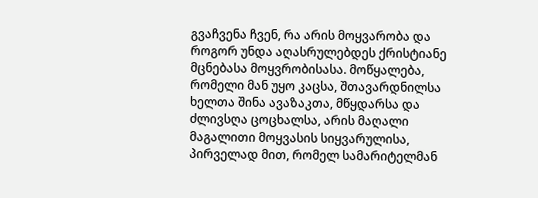გვაჩვენა ჩვენ, რა არის მოყვარობა და როგორ უნდა აღასრულებდეს ქრისტიანე მცნებასა მოყვრობისასა. მოწყალება, რომელი მან უყო კაცსა, შთავარდნილსა ხელთა შინა ავაზაკთა, მწყდარსა და ძლივსღა ცოცხალსა, არის მაღალი მაგალითი მოყვასის სიყვარულისა, პირველად მით, რომელ სამარიტელმან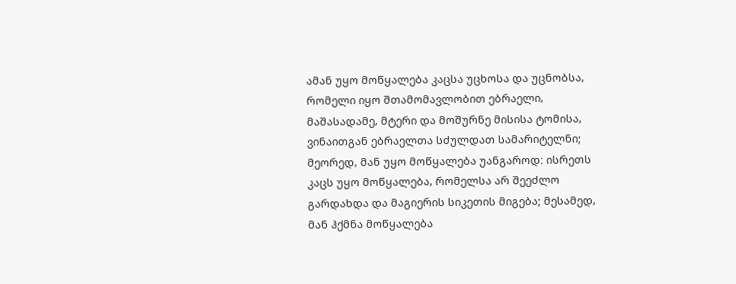ამან უყო მოწყალება კაცსა უცხოსა და უცნობსა, რომელი იყო შთამომავლობით ებრაელი, მაშასადამე, მტერი და მოშურნე მისისა ტომისა, ვინაითგან ებრაელთა სძულდათ სამარიტელნი; მეორედ, მან უყო მოწყალება უანგაროდ: ისრეთს კაცს უყო მოწყალება, რომელსა არ შეეძლო გარდახდა და მაგიერის სიკეთის მიგება; მესამედ, მან ჰქმნა მოწყალება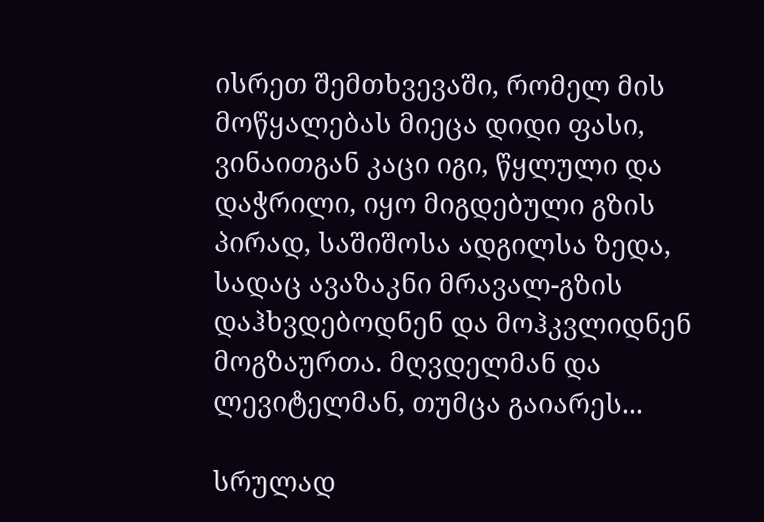ისრეთ შემთხვევაში, რომელ მის მოწყალებას მიეცა დიდი ფასი, ვინაითგან კაცი იგი, წყლული და დაჭრილი, იყო მიგდებული გზის პირად, საშიშოსა ადგილსა ზედა, სადაც ავაზაკნი მრავალ-გზის დაჰხვდებოდნენ და მოჰკვლიდნენ მოგზაურთა. მღვდელმან და ლევიტელმან, თუმცა გაიარეს...

სრულად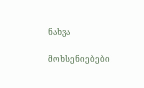ნახვა

მოხსენიებები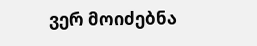ვერ მოიძებნა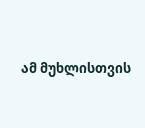ამ მუხლისთვის